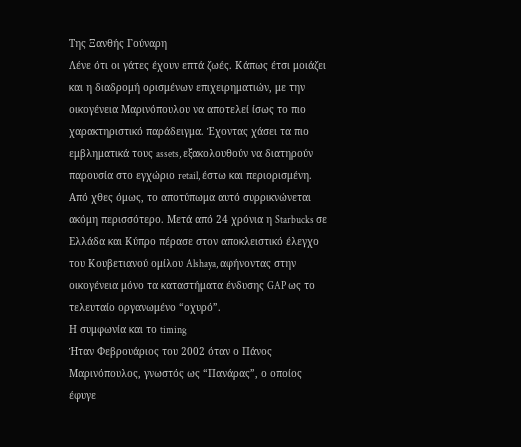Της Ξανθής Γούναρη
Λένε ότι οι γάτες έχουν επτά ζωές. Κάπως έτσι μοιάζει και η διαδρομή ορισμένων επιχειρηματιών, με την οικογένεια Μαρινόπουλου να αποτελεί ίσως το πιο χαρακτηριστικό παράδειγμα. Έχοντας χάσει τα πιο εμβληματικά τους assets, εξακολουθούν να διατηρούν παρουσία στο εγχώριο retail, έστω και περιορισμένη. Από χθες όμως, το αποτύπωμα αυτό συρρικνώνεται ακόμη περισσότερο. Μετά από 24 χρόνια η Starbucks σε Ελλάδα και Κύπρο πέρασε στον αποκλειστικό έλεγχο του Κουβετιανού ομίλου Alshaya, αφήνοντας στην οικογένεια μόνο τα καταστήματα ένδυσης GAP ως το τελευταίο οργανωμένο “οχυρό”.
Η συμφωνία και το timing
Ήταν Φεβρουάριος του 2002 όταν ο Πάνος Μαρινόπουλος, γνωστός ως “Πανάρας”, ο οποίος έφυγε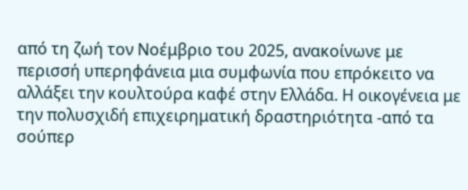από τη ζωή τον Νοέμβριο του 2025, ανακοίνωνε με περισσή υπερηφάνεια μια συμφωνία που επρόκειτο να αλλάξει την κουλτούρα καφέ στην Ελλάδα. Η οικογένεια με την πολυσχιδή επιχειρηματική δραστηριότητα -από τα σούπερ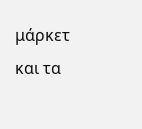μάρκετ και τα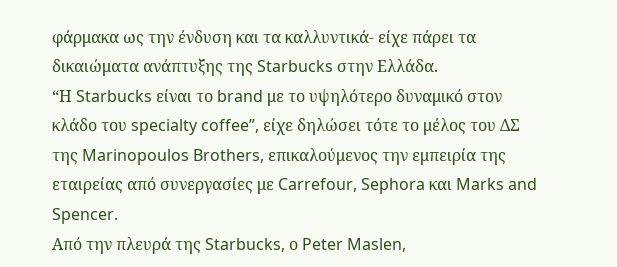φάρμακα ως την ένδυση και τα καλλυντικά- είχε πάρει τα δικαιώματα ανάπτυξης της Starbucks στην Ελλάδα.
“Η Starbucks είναι το brand με το υψηλότερο δυναμικό στον κλάδο του specialty coffee”, είχε δηλώσει τότε το μέλος του ΔΣ της Marinopoulos Brothers, επικαλούμενος την εμπειρία της εταιρείας από συνεργασίες με Carrefour, Sephora και Marks and Spencer.
Από την πλευρά της Starbucks, ο Peter Maslen,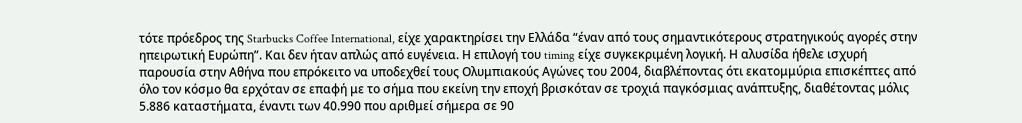τότε πρόεδρος της Starbucks Coffee International, είχε χαρακτηρίσει την Ελλάδα “έναν από τους σημαντικότερους στρατηγικούς αγορές στην ηπειρωτική Ευρώπη”. Και δεν ήταν απλώς από ευγένεια. Η επιλογή του timing είχε συγκεκριμένη λογική. Η αλυσίδα ήθελε ισχυρή παρουσία στην Αθήνα που επρόκειτο να υποδεχθεί τους Ολυμπιακούς Αγώνες του 2004, διαβλέποντας ότι εκατομμύρια επισκέπτες από όλο τον κόσμο θα ερχόταν σε επαφή με το σήμα που εκείνη την εποχή βρισκόταν σε τροχιά παγκόσμιας ανάπτυξης, διαθέτοντας μόλις 5.886 καταστήματα, έναντι των 40.990 που αριθμεί σήμερα σε 90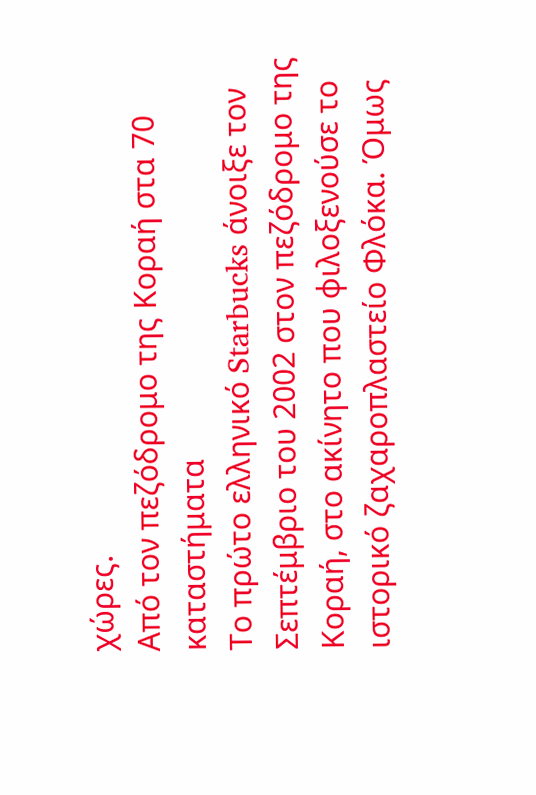χώρες.
Από τον πεζόδρομο της Κοραή στα 70 καταστήματα
Το πρώτο ελληνικό Starbucks άνοιξε τον Σεπτέμβριο του 2002 στον πεζόδρομο της Κοραή, στο ακίνητο που φιλοξενούσε το ιστορικό ζαχαροπλαστείο Φλόκα. Όμως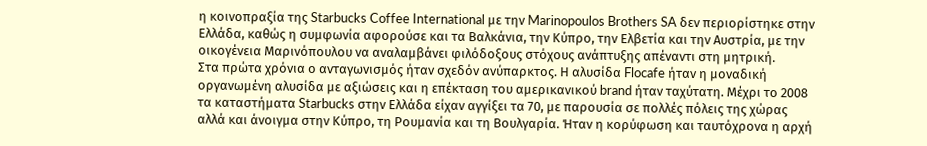η κοινοπραξία της Starbucks Coffee International με την Marinopoulos Brothers SA δεν περιορίστηκε στην Ελλάδα, καθώς η συμφωνία αφορούσε και τα Βαλκάνια, την Κύπρο, την Ελβετία και την Αυστρία, με την οικογένεια Μαρινόπουλου να αναλαμβάνει φιλόδοξους στόχους ανάπτυξης απέναντι στη μητρική.
Στα πρώτα χρόνια ο ανταγωνισμός ήταν σχεδόν ανύπαρκτος. Η αλυσίδα Flocafe ήταν η μοναδική οργανωμένη αλυσίδα με αξιώσεις και η επέκταση του αμερικανικού brand ήταν ταχύτατη. Μέχρι το 2008 τα καταστήματα Starbucks στην Ελλάδα είχαν αγγίξει τα 70, με παρουσία σε πολλές πόλεις της χώρας αλλά και άνοιγμα στην Κύπρο, τη Ρουμανία και τη Βουλγαρία. Ήταν η κορύφωση και ταυτόχρονα η αρχή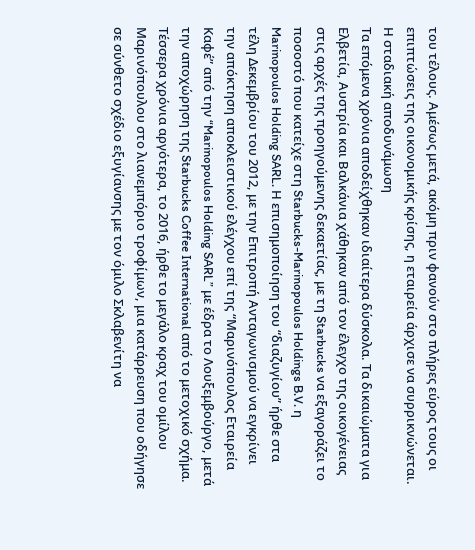του τέλους. Αμέσως μετά, ακόμη πριν φανούν στο πλήρες εύρος τους οι επιπτώσεις της οικονομικής κρίσης, η εταιρεία άρχισε να συρρικνώνεται.
Η σταδιακή αποδυνάμωση
Τα επόμενα χρόνια αποδείχθηκαν ιδιαίτερα δύσκολα. Τα δικαιώματα για Ελβετία, Αυστρία και Βαλκάνια χάθηκαν από τον έλεγχο της οικογένειας στις αρχές της προηγούμενης δεκαετίας, με τη Starbucks να εξαγοράζει το ποσοστό που κατείχε στη Starbucks-Marinopoulos Holdings B.V. η Marinopoulos Holding SARL. Η επισημοποίηση του “διαζυγίου” ήρθε στα τέλη Δεκεμβρίου του 2012, με την Επιτροπή Ανταγωνισμού να εγκρίνει την απόκτηση αποκλειστικού ελέγχου επί της “Μαρινόπουλος Εταιρεία Καφέ” από την “Marinopoulos Holding SARL” με έδρα το Λουξεμβούργο, μετά την αποχώρηση της Starbucks Coffee International από το μετοχικό σχήμα.
Τέσσερα χρόνια αργότερα, το 2016, ήρθε το μεγάλο κραχ του ομίλου Μαρινόπουλου στο λιανεμπόριο τροφίμων, μια κατάρρευση που οδήγησε σε σύνθετο σχέδιο εξυγίανσης με τον όμιλο Σκλαβενίτη να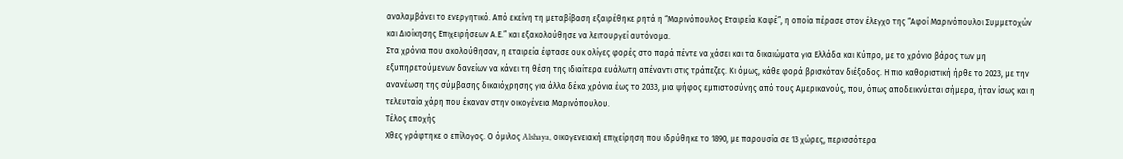αναλαμβάνει το ενεργητικό. Από εκείνη τη μεταβίβαση εξαιρέθηκε ρητά η “Μαρινόπουλος Εταιρεία Καφέ”, η οποία πέρασε στον έλεγχο της “Αφοί Μαρινόπουλοι Συμμετοχών και Διοίκησης Επιχειρήσεων Α.Ε.” και εξακολούθησε να λειτουργεί αυτόνομα.
Στα χρόνια που ακολούθησαν, η εταιρεία έφτασε ουκ ολίγες φορές στο παρά πέντε να χάσει και τα δικαιώματα για Ελλάδα και Κύπρο, με το χρόνιο βάρος των μη εξυπηρετούμενων δανείων να κάνει τη θέση της ιδιαίτερα ευάλωτη απέναντι στις τράπεζες. Κι όμως, κάθε φορά βρισκόταν διέξοδος. Η πιο καθοριστική ήρθε το 2023, με την ανανέωση της σύμβασης δικαιόχρησης για άλλα δέκα χρόνια έως το 2033, μια ψήφος εμπιστοσύνης από τους Αμερικανούς, που, όπως αποδεικνύεται σήμερα, ήταν ίσως και η τελευταία χάρη που έκαναν στην οικογένεια Μαρινόπουλου.
Τέλος εποχής
Χθες γράφτηκε ο επίλογος. Ο όμιλος Alshaya, οικογενειακή επιχείρηση που ιδρύθηκε το 1890, με παρουσία σε 13 χώρες, περισσότερα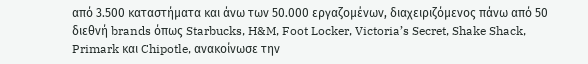από 3.500 καταστήματα και άνω των 50.000 εργαζομένων, διαχειριζόμενος πάνω από 50 διεθνή brands όπως Starbucks, H&M, Foot Locker, Victoria’s Secret, Shake Shack, Primark και Chipotle, ανακοίνωσε την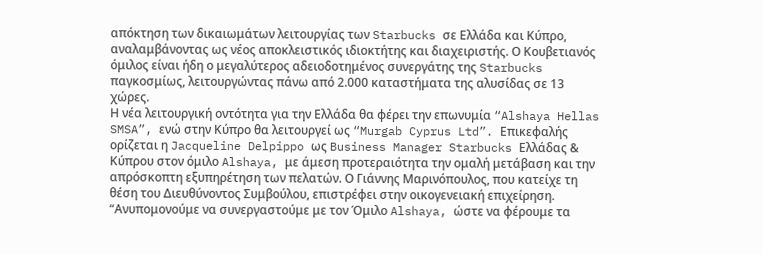απόκτηση των δικαιωμάτων λειτουργίας των Starbucks σε Ελλάδα και Κύπρο, αναλαμβάνοντας ως νέος αποκλειστικός ιδιοκτήτης και διαχειριστής. Ο Κουβετιανός όμιλος είναι ήδη ο μεγαλύτερος αδειοδοτημένος συνεργάτης της Starbucks παγκοσμίως, λειτουργώντας πάνω από 2.000 καταστήματα της αλυσίδας σε 13 χώρες.
Η νέα λειτουργική οντότητα για την Ελλάδα θα φέρει την επωνυμία “Alshaya Hellas SMSA”, ενώ στην Κύπρο θα λειτουργεί ως “Murgab Cyprus Ltd”. Επικεφαλής ορίζεται η Jacqueline Delpippo ως Business Manager Starbucks Ελλάδας & Κύπρου στον όμιλο Alshaya, με άμεση προτεραιότητα την ομαλή μετάβαση και την απρόσκοπτη εξυπηρέτηση των πελατών. Ο Γιάννης Μαρινόπουλος, που κατείχε τη θέση του Διευθύνοντος Συμβούλου, επιστρέφει στην οικογενειακή επιχείρηση.
“Ανυπομονούμε να συνεργαστούμε με τον Όμιλο Alshaya, ώστε να φέρουμε τα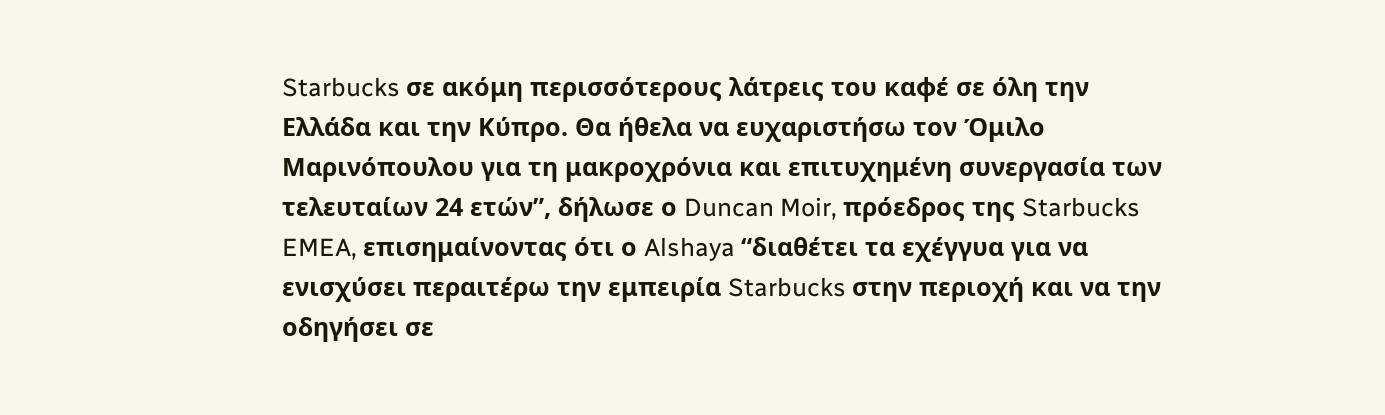Starbucks σε ακόμη περισσότερους λάτρεις του καφέ σε όλη την Ελλάδα και την Κύπρο. Θα ήθελα να ευχαριστήσω τον Όμιλο Μαρινόπουλου για τη μακροχρόνια και επιτυχημένη συνεργασία των τελευταίων 24 ετών”, δήλωσε ο Duncan Moir, πρόεδρος της Starbucks EMEA, επισημαίνοντας ότι ο Alshaya “διαθέτει τα εχέγγυα για να ενισχύσει περαιτέρω την εμπειρία Starbucks στην περιοχή και να την οδηγήσει σε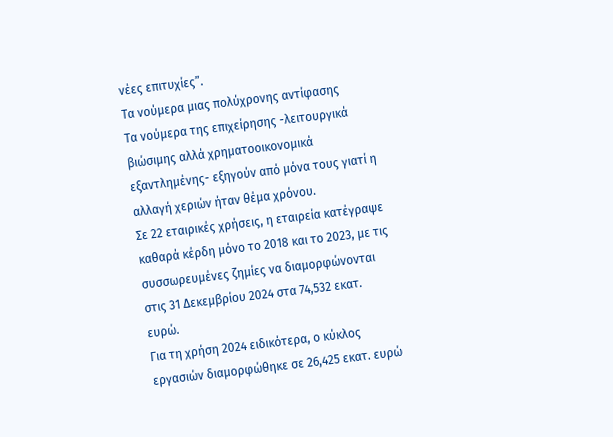νέες επιτυχίες”.
Τα νούμερα μιας πολύχρονης αντίφασης
Τα νούμερα της επιχείρησης -λειτουργικά βιώσιμης αλλά χρηματοοικονομικά εξαντλημένης- εξηγούν από μόνα τους γιατί η αλλαγή χεριών ήταν θέμα χρόνου.
Σε 22 εταιρικές χρήσεις, η εταιρεία κατέγραψε καθαρά κέρδη μόνο το 2018 και το 2023, με τις συσσωρευμένες ζημίες να διαμορφώνονται στις 31 Δεκεμβρίου 2024 στα 74,532 εκατ. ευρώ.
Για τη χρήση 2024 ειδικότερα, ο κύκλος εργασιών διαμορφώθηκε σε 26,425 εκατ. ευρώ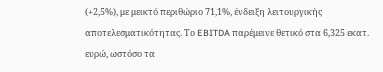(+2,5%), με μεικτό περιθώριο 71,1%, ένδειξη λειτουργικής αποτελεσματικότητας. Το EBITDA παρέμεινε θετικό στα 6,325 εκατ. ευρώ, ωστόσο τα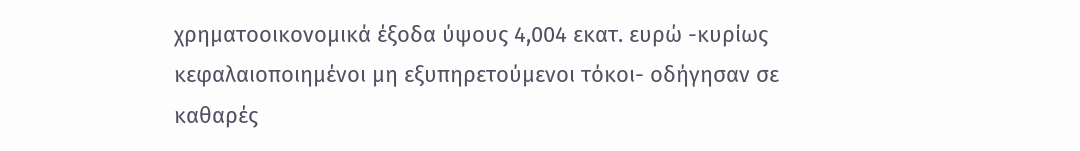χρηματοοικονομικά έξοδα ύψους 4,004 εκατ. ευρώ -κυρίως κεφαλαιοποιημένοι μη εξυπηρετούμενοι τόκοι- οδήγησαν σε καθαρές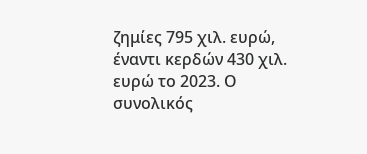ζημίες 795 χιλ. ευρώ, έναντι κερδών 430 χιλ. ευρώ το 2023. Ο συνολικός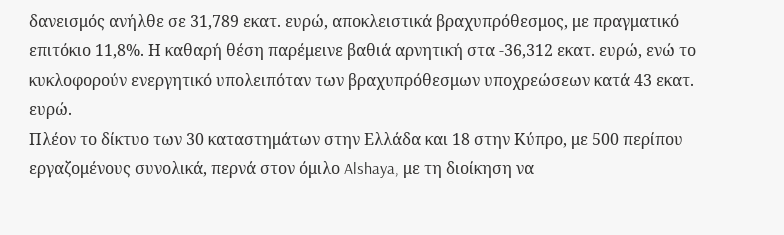δανεισμός ανήλθε σε 31,789 εκατ. ευρώ, αποκλειστικά βραχυπρόθεσμος, με πραγματικό επιτόκιο 11,8%. Η καθαρή θέση παρέμεινε βαθιά αρνητική στα -36,312 εκατ. ευρώ, ενώ το κυκλοφορούν ενεργητικό υπολειπόταν των βραχυπρόθεσμων υποχρεώσεων κατά 43 εκατ. ευρώ.
Πλέον το δίκτυο των 30 καταστημάτων στην Ελλάδα και 18 στην Κύπρο, με 500 περίπου εργαζομένους συνολικά, περνά στον όμιλο Alshaya, με τη διοίκηση να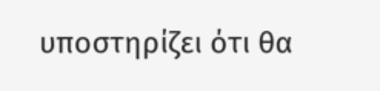υποστηρίζει ότι θα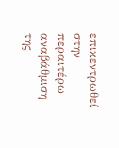επικεντρωθεί στην περαιτέρω αναβάθμιση της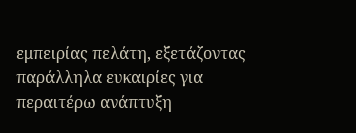εμπειρίας πελάτη, εξετάζοντας παράλληλα ευκαιρίες για περαιτέρω ανάπτυξη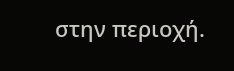στην περιοχή.